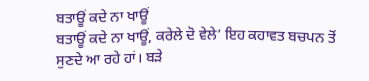ਬਤਾਊਂ ਕਦੇ ਨਾ ਖਾਊਂ
ਬਤਾਊਂ ਕਦੇ ਨਾ ਖਾਊਂ, ਕਰੇਲੇ ਦੋ ਵੇਲੇ’ ਇਹ ਕਹਾਵਤ ਬਚਪਨ ਤੋਂ ਸੁਣਦੇ ਆ ਰਹੇ ਹਾਂ। ਬੜੇ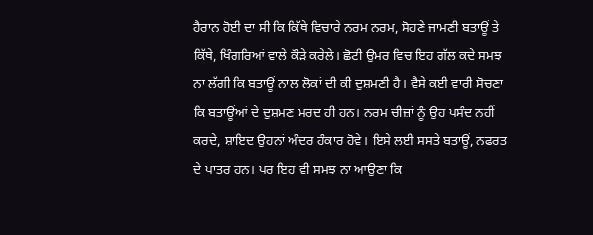ਹੈਰਾਨ ਹੋਈ ਦਾ ਸੀ ਕਿ ਕਿੱਥੇ ਵਿਚਾਰੇ ਨਰਮ ਨਰਮ, ਸੋਹਣੇ ਜਾਮਣੀ ਬਤਾਊਂ ਤੇ ਕਿੱਥੇ, ਖਿੰਗਰਿਆਂ ਵਾਲੇ ਕੌੜੇ ਕਰੇਲੇ। ਛੋਟੀ ਉਮਰ ਵਿਚ ਇਹ ਗੱਲ ਕਦੇ ਸਮਝ ਨਾ ਲੱਗੀ ਕਿ ਬਤਾਊਂ ਨਾਲ ਲੋਕਾਂ ਦੀ ਕੀ ਦੁਸ਼ਮਣੀ ਹੈ। ਵੈਸੇ ਕਈ ਵਾਰੀ ਸੋਚਣਾ ਕਿ ਬਤਾਊਂਆਂ ਦੇ ਦੁਸ਼ਮਣ ਮਰਦ ਹੀ ਹਨ। ਨਰਮ ਚੀਜ਼ਾਂ ਨੂੰ ਉਹ ਪਸੰਦ ਨਹੀਂ ਕਰਦੇ, ਸ਼ਾਇਦ ਉਹਨਾਂ ਅੰਦਰ ਹੰਕਾਰ ਹੋਵੇ। ਇਸੇ ਲਈ ਸਸਤੇ ਬਤਾਊਂ, ਨਫਰਤ ਦੇ ਪਾਤਰ ਹਨ। ਪਰ ਇਹ ਵੀ ਸਮਝ ਨਾ ਆਉਣਾ ਕਿ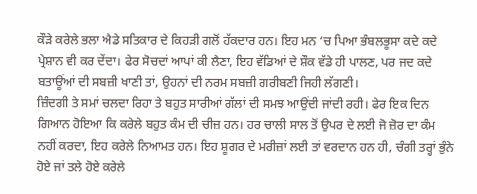ਕੌੜੇ ਕਰੇਲੇ ਭਲਾ ਐਡੇ ਸਤਿਕਾਰ ਦੇ ਕਿਹੜੀ ਗਲੋਂ ਹੱਕਦਾਰ ਹਨ। ਇਹ ਮਨ ‘ਚ ਪਿਆ ਭੰਬਲਭੂਸਾ ਕਦੇ ਕਦੇ ਪ੍ਰੇਸ਼ਾਨ ਵੀ ਕਰ ਦੇਂਦਾ। ਫੇਰ ਸੋਚਦਾਂ ਆਪਾਂ ਕੀ ਲੈਣਾ, ਇਹ ਵੱਡਿਆਂ ਦੇ ਸ਼ੌਕ ਵੱਡੇ ਹੀ ਪਾਲਣ, ਪਰ ਜਦ ਕਦੇ ਬਤਾਊਂਆਂ ਦੀ ਸਬਜ਼ੀ ਖਾਣੀ ਤਾਂ, ਉਹਨਾਂ ਦੀ ਨਰਮ ਸਬਜ਼ੀ ਗਰੀਬਣੀ ਜਿਹੀ ਲੱਗਣੀ।
ਜ਼ਿੰਦਗੀ ਤੇ ਸਮਾਂ ਚਲਦਾ ਰਿਹਾ ਤੇ ਬਹੁਤ ਸਾਰੀਆਂ ਗੱਲਾਂ ਦੀ ਸਮਝ ਆਉਂਦੀ ਜਾਂਦੀ ਰਹੀ। ਫੇਰ ਇਕ ਦਿਨ ਗਿਆਨ ਹੋਇਆ ਕਿ ਕਰੇਲੇ ਬਹੁਤ ਕੰਮ ਦੀ ਚੀਜ਼ ਹਨ। ਹਰ ਚਾਲੀ ਸਾਲ ਤੋਂ ਉਪਰ ਦੇ ਲਈ ਜੋ ਜ਼ੋਰ ਦਾ ਕੰਮ ਨਹੀਂ ਕਰਦਾ, ਇਹ ਕਰੇਲੇ ਨਿਆਮਤ ਹਨ। ਇਹ ਸ਼ੂਗਰ ਦੇ ਮਰੀਜ਼ਾਂ ਲਈ ਤਾਂ ਵਰਦਾਨ ਹਨ ਹੀ, ਚੰਗੀ ਤਰ੍ਹਾਂ ਭੁੰਨੇ ਹੋਏ ਜਾਂ ਤਲੇ ਹੋਏ ਕਰੇਲੇ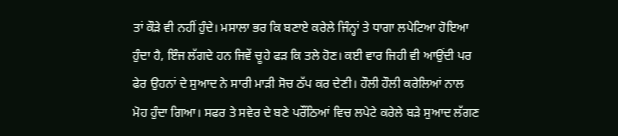ਤਾਂ ਕੌੜੇ ਵੀ ਨਹੀਂ ਹੁੰਦੇ। ਮਸਾਲਾ ਭਰ ਕਿ ਬਣਾਏ ਕਰੇਲੇ ਜਿੰਨ੍ਹਾਂ ਤੇ ਧਾਗਾ ਲਪੇਟਿਆ ਹੋਇਆ ਹੁੰਦਾ ਹੈ, ਇੰਜ ਲੱਗਦੇ ਹਨ ਜਿਵੇਂ ਚੂਹੇ ਫੜ ਕਿ ਤਲੇ ਹੋਣ। ਕਈ ਵਾਰ ਜਿਹੀ ਵੀ ਆਉਂਦੀ ਪਰ ਫੇਰ ਉਹਨਾਂ ਦੇ ਸੁਆਦ ਨੇ ਸਾਰੀ ਮਾੜੀ ਸੋਚ ਠੱਪ ਕਰ ਦੇਣੀ। ਹੌਲੀ ਹੌਲੀ ਕਰੇਲਿਆਂ ਨਾਲ ਮੋਹ ਹੁੰਦਾ ਗਿਆ। ਸਫਰ ਤੇ ਸਵੇਰ ਦੇ ਬਣੇ ਪਰੌਂਠਿਆਂ ਵਿਚ ਲਪੇਟੇ ਕਰੇਲੇ ਬੜੇ ਸੁਆਦ ਲੱਗਣ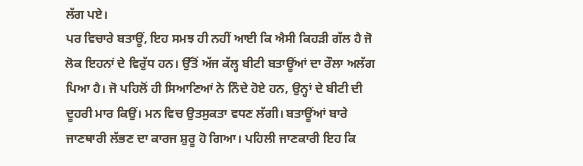ਲੱਗ ਪਏ।
ਪਰ ਵਿਚਾਰੇ ਬਤਾਊਂ, ਇਹ ਸਮਝ ਹੀ ਨਹੀਂ ਆਈ ਕਿ ਐਸੀ ਕਿਹੜੀ ਗੱਲ ਹੈ ਜੋ ਲੋਕ ਇਹਨਾਂ ਦੇ ਵਿਰੁੱਧ ਹਨ। ਉੱਤੋਂ ਅੱਜ ਕੱਲ੍ਹ ਬੀਟੀ ਬਤਾਊਂਆਂ ਦਾ ਰੌਲਾ ਅਲੱਗ ਪਿਆ ਹੈ। ਜੋ ਪਹਿਲੋਂ ਹੀ ਸਿਆਣਿਆਂ ਨੇ ਨਿੰਦੇ ਹੋਏ ਹਨ, ਉਨ੍ਹਾਂ ਦੇ ਬੀਟੀ ਦੀ ਦੂਹਰੀ ਮਾਰ ਕਿਉਂ। ਮਨ ਵਿਚ ਉਤਸੁਕਤਾ ਵਧਣ ਲੱਗੀ। ਬਤਾਊਂਆਂ ਬਾਰੇ ਜਾਣਥਾਰੀ ਲੱਭਣ ਦਾ ਕਾਰਜ ਸ਼ੁਰੂ ਹੋ ਗਿਆ। ਪਹਿਲੀ ਜਾਣਕਾਰੀ ਇਹ ਕਿ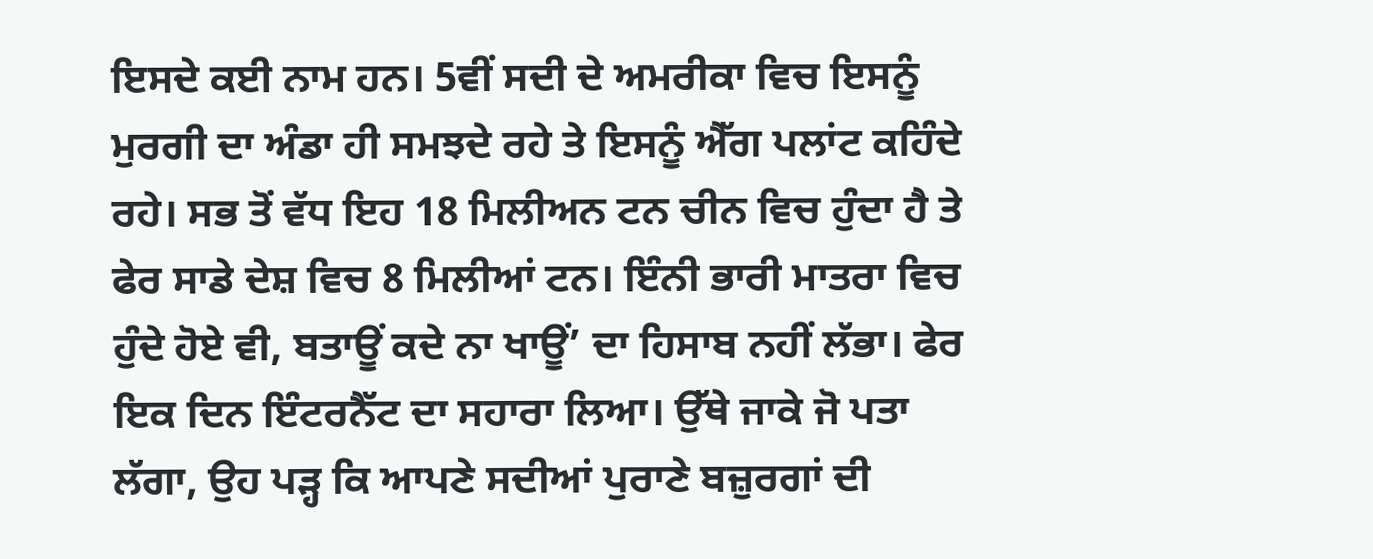ਇਸਦੇ ਕਈ ਨਾਮ ਹਨ। 5ਵੀਂ ਸਦੀ ਦੇ ਅਮਰੀਕਾ ਵਿਚ ਇਸਨੂੰ ਮੁਰਗੀ ਦਾ ਅੰਡਾ ਹੀ ਸਮਝਦੇ ਰਹੇ ਤੇ ਇਸਨੂੰ ਐੱਗ ਪਲਾਂਟ ਕਹਿੰਦੇ ਰਹੇ। ਸਭ ਤੋਂ ਵੱਧ ਇਹ 18 ਮਿਲੀਅਨ ਟਨ ਚੀਨ ਵਿਚ ਹੁੰਦਾ ਹੈ ਤੇ ਫੇਰ ਸਾਡੇ ਦੇਸ਼ ਵਿਚ 8 ਮਿਲੀਆਂ ਟਨ। ਇੰਨੀ ਭਾਰੀ ਮਾਤਰਾ ਵਿਚ ਹੁੰਦੇ ਹੋਏ ਵੀ, ਬਤਾਊਂ ਕਦੇ ਨਾ ਖਾਊਂ’ ਦਾ ਹਿਸਾਬ ਨਹੀਂ ਲੱਭਾ। ਫੇਰ ਇਕ ਦਿਨ ਇੰਟਰਨੈੱਟ ਦਾ ਸਹਾਰਾ ਲਿਆ। ਉੱਥੇ ਜਾਕੇ ਜੋ ਪਤਾ ਲੱਗਾ, ਉਹ ਪੜ੍ਹ ਕਿ ਆਪਣੇ ਸਦੀਆਂ ਪੁਰਾਣੇ ਬਜ਼ੁਰਗਾਂ ਦੀ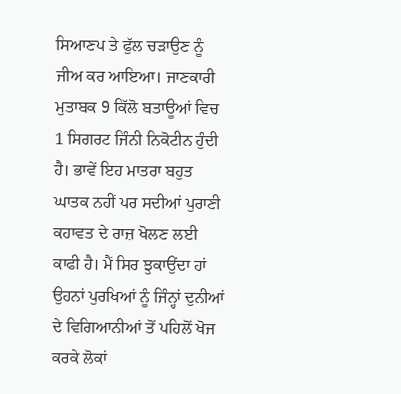ਸਿਆਣਪ ਤੇ ਫੁੱਲ ਚੜਾਉਣ ਨੂੰ ਜੀਅ ਕਰ ਆਇਆ। ਜਾਣਕਾਰੀ ਮੁਤਾਬਕ 9 ਕਿੱਲੋ ਬਤਾਊਆਂ ਵਿਚ 1 ਸਿਗਰਟ ਜਿੰਨੀ ਨਿਕੋਟੀਨ ਹੁੰਦੀ ਹੈ। ਭਾਵੇਂ ਇਹ ਮਾਤਰਾ ਬਹੁਤ ਘਾਤਕ ਨਹੀਂ ਪਰ ਸਦੀਆਂ ਪੁਰਾਣੀ ਕਹਾਵਤ ਦੇ ਰਾਜ਼ ਖੋਲਣ ਲਈ ਕਾਫੀ ਹੈ। ਮੈਂ ਸਿਰ ਝੁਕਾਉਂਦਾ ਹਾਂ ਉਹਨਾਂ ਪੁਰਖਿਆਂ ਨੂੰ ਜਿੰਨ੍ਹਾਂ ਦੁਨੀਆਂ ਦੇ ਵਿਗਿਆਨੀਆਂ ਤੋਂ ਪਹਿਲੋਂ ਖੋਜ ਕਰਕੇ ਲੋਕਾਂ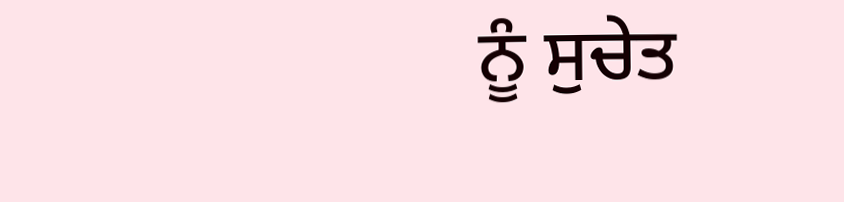ਨੂੰ ਸੁਚੇਤ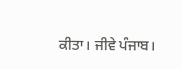ਕੀਤਾ। ਜੀਵੇ ਪੰਜਾਬ।